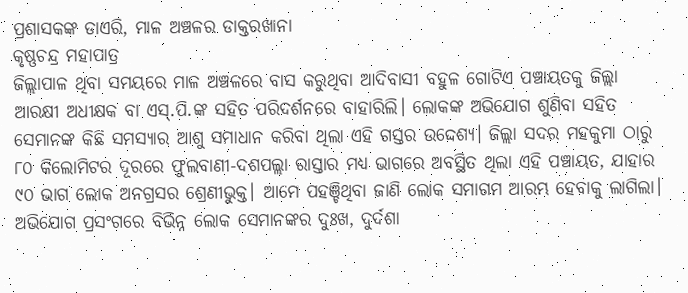ପ୍ରଶାସକଙ୍କ ଡାଏରି, ମାଳ ଅଞ୍ଚଳର ଡାକ୍ତରଖାନା
କୃଷ୍ଣଚନ୍ଦ୍ର ମହାପାତ୍ର
ଜିଲ୍ଲାପାଳ ଥିବା ସମୟରେ ମାଳ ଅଞ୍ଚଳରେ ବାସ କରୁଥିବା ଆଦିବାସୀ ବହୁଳ ଗୋଟିଏ ପଞ୍ଚାୟତକୁ ଜିଲ୍ଲା ଆରକ୍ଷୀ ଅଧୀକ୍ଷକ ବା ଏସ୍.ପି.ଙ୍କ ସହିତ ପରିଦର୍ଶନରେ ବାହାରିଲି। ଲୋକଙ୍କ ଅଭିଯୋଗ ଶୁଣିବା ସହିତ ସେମାନଙ୍କ କିଛି ସମସ୍ୟାର ଆଶୁ ସମାଧାନ କରିବା ଥିଲା ଏହି ଗସ୍ତର ଉଦ୍ଦେଶ୍ୟ। ଜିଲ୍ଲା ସଦର ମହକୁମା ଠାରୁ ୮୦ କିଲୋମିଟର ଦୂରରେ ଫୁଲବାଣୀ-ଦଶପଲ୍ଲା ରାସ୍ତାର ମଧ୍ୟ ଭାଗରେ ଅବସ୍ଥିତ ଥିଲା ଏହି ପଞ୍ଚାୟତ, ଯାହାର ୯୦ ଭାଗ ଲୋକ ଅନଗ୍ରସର ଶ୍ରେଣୀଭୁକ୍ତ। ଆମେ ପହଞ୍ଚିଥିବା ଜାଣି ଲୋକ ସମାଗମ ଆରମ୍ଭ ହେବାକୁ ଲାଗିଲା। ଅଭିଯୋଗ ପ୍ରସଂଗରେ ବିଭିନ୍ନ ଲୋକ ସେମାନଙ୍କର ଦୁଃଖ, ଦୁର୍ଦଶା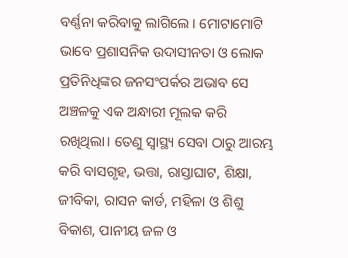ବର୍ଣ୍ଣନା କରିବାକୁ ଲାଗିଲେ। ମୋଟାମୋଟି ଭାବେ ପ୍ରଶାସନିକ ଉଦାସୀନତା ଓ ଲୋକ ପ୍ରତିନିଧିଙ୍କର ଜନସଂପର୍କର ଅଭାବ ସେ ଅଞ୍ଚଳକୁ ଏକ ଅନ୍ଧାରୀ ମୂଲକ କରି ରଖିଥିଲା। ତେଣୁ ସ୍ବାସ୍ଥ୍ୟ ସେବା ଠାରୁ ଆରମ୍ଭ କରି ବାସଗୃହ, ଭତ୍ତା, ରାସ୍ତାଘାଟ, ଶିକ୍ଷା, ଜୀବିକା, ରାସନ କାର୍ଡ, ମହିଳା ଓ ଶିଶୁ ବିକାଶ, ପାନୀୟ ଜଳ ଓ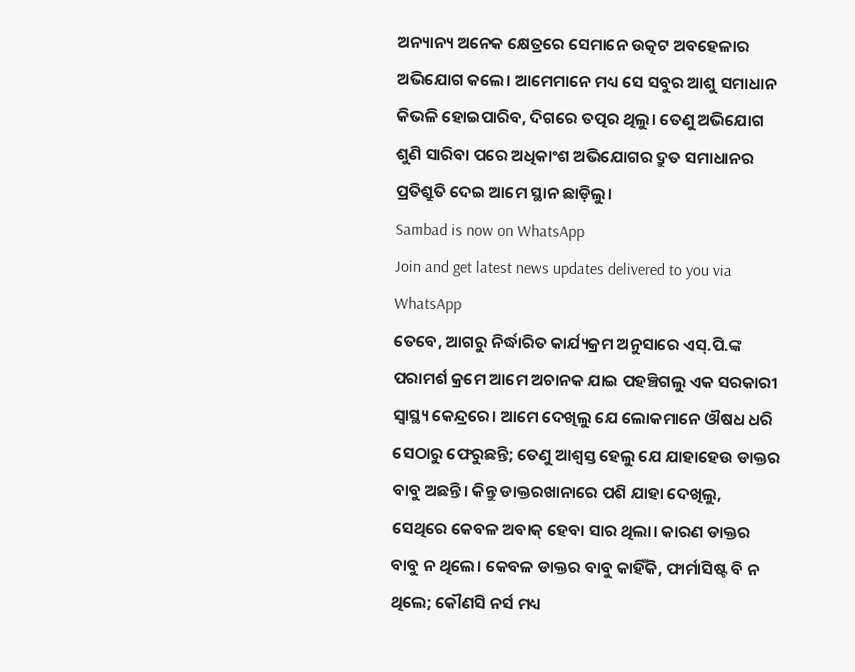ଅନ୍ୟାନ୍ୟ ଅନେକ କ୍ଷେତ୍ରରେ ସେମାନେ ଉତ୍କଟ ଅବହେଳାର ଅଭିଯୋଗ କଲେ। ଆମେମାନେ ମଧ୍ୟ ସେ ସବୁର ଆଶୁ ସମାଧାନ କିଭଳି ହୋଇପାରିବ, ଦିଗରେ ତତ୍ପର ଥିଲୁ। ତେଣୁ ଅଭିଯୋଗ ଶୁଣି ସାରିବା ପରେ ଅଧିକାଂଶ ଅଭିଯୋଗର ଦ୍ରୁତ ସମାଧାନର ପ୍ରତିଶ୍ରୁତି ଦେଇ ଆମେ ସ୍ଥାନ ଛାଡ଼ିଲୁ।
Sambad is now on WhatsApp
Join and get latest news updates delivered to you via WhatsApp
ତେବେ, ଆଗରୁ ନିର୍ଦ୍ଧାରିତ କାର୍ଯ୍ୟକ୍ରମ ଅନୁସାରେ ଏସ୍.ପି.ଙ୍କ ପରାମର୍ଶ କ୍ରମେ ଆମେ ଅଚାନକ ଯାଇ ପହଞ୍ଚିଗଲୁ ଏକ ସରକାରୀ ସ୍ବାସ୍ଥ୍ୟ କେନ୍ଦ୍ରରେ। ଆମେ ଦେଖିଲୁ ଯେ ଲୋକମାନେ ଔଷଧ ଧରି ସେଠାରୁ ଫେରୁଛନ୍ତି; ତେଣୁ ଆଶ୍ବସ୍ତ ହେଲୁ ଯେ ଯାହାହେଉ ଡାକ୍ତର ବାବୁ ଅଛନ୍ତି। କିନ୍ତୁ ଡାକ୍ତରଖାନାରେ ପଶି ଯାହା ଦେଖିଲୁ, ସେଥିରେ କେବଳ ଅବାକ୍ ହେବା ସାର ଥିଲା। କାରଣ ଡାକ୍ତର ବାବୁ ନ ଥିଲେ। କେବଳ ଡାକ୍ତର ବାବୁ କାହିଁକି, ଫାର୍ମାସିଷ୍ଟ ବି ନ ଥିଲେ; କୌଣସି ନର୍ସ ମଧ୍ୟ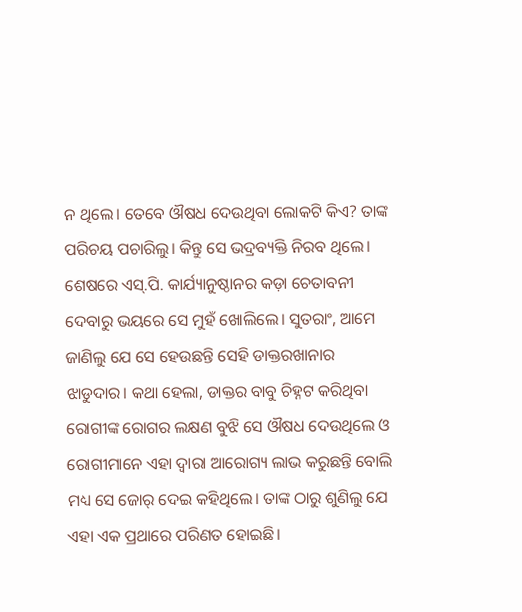ନ ଥିଲେ। ତେବେ ଔଷଧ ଦେଉଥିବା ଲୋକଟି କିଏ? ତାଙ୍କ ପରିଚୟ ପଚାରିଲୁ। କିନ୍ତୁ ସେ ଭଦ୍ରବ୍ୟକ୍ତି ନିରବ ଥିଲେ। ଶେଷରେ ଏସ୍.ପି. କାର୍ଯ୍ୟାନୁଷ୍ଠାନର କଡ଼ା ଚେତାବନୀ ଦେବାରୁ ଭୟରେ ସେ ମୁହଁ ଖୋଲିଲେ। ସୁତରାଂ, ଆମେ ଜାଣିଲୁ ଯେ ସେ ହେଉଛନ୍ତି ସେହି ଡାକ୍ତରଖାନାର ଝାଡୁଦାର। କଥା ହେଲା, ଡାକ୍ତର ବାବୁ ଚିହ୍ନଟ କରିଥିବା ରୋଗୀଙ୍କ ରୋଗର ଲକ୍ଷଣ ବୁଝି ସେ ଔଷଧ ଦେଉଥିଲେ ଓ ରୋଗୀମାନେ ଏହା ଦ୍ବାରା ଆରୋଗ୍ୟ ଲାଭ କରୁଛନ୍ତି ବୋଲି ମଧ୍ୟ ସେ ଜୋର୍ ଦେଇ କହିଥିଲେ। ତାଙ୍କ ଠାରୁ ଶୁଣିଲୁ ଯେ ଏହା ଏକ ପ୍ରଥାରେ ପରିଣତ ହୋଇଛି।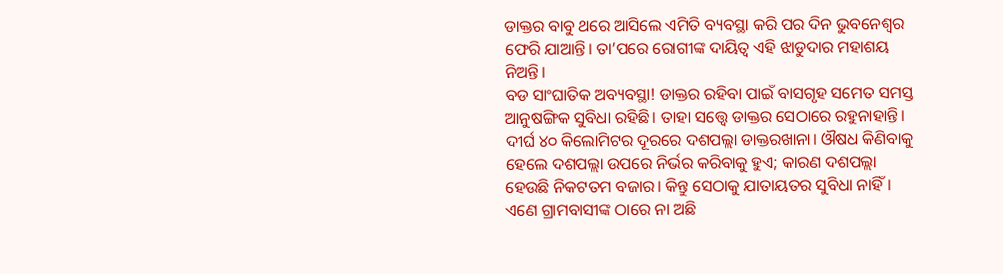ଡାକ୍ତର ବାବୁ ଥରେ ଆସିଲେ ଏମିତି ବ୍ୟବସ୍ଥା କରି ପର ଦିନ ଭୁବନେଶ୍ବର ଫେରି ଯାଆନ୍ତି। ତା’ପରେ ରୋଗୀଙ୍କ ଦାୟିତ୍ବ ଏହି ଝାଡୁଦାର ମହାଶୟ ନିଅନ୍ତି।
ବଡ ସାଂଘାତିକ ଅବ୍ୟବସ୍ଥା! ଡାକ୍ତର ରହିବା ପାଇଁ ବାସଗୃହ ସମେତ ସମସ୍ତ ଆନୁଷଙ୍ଗିକ ସୁବିଧା ରହିଛି। ତାହା ସତ୍ତ୍ବେ ଡାକ୍ତର ସେଠାରେ ରହୁନାହାନ୍ତି। ଦୀର୍ଘ ୪୦ କିଲୋମିଟର ଦୂରରେ ଦଶପଲ୍ଲା ଡାକ୍ତରଖାନା। ଔଷଧ କିଣିବାକୁ ହେଲେ ଦଶପଲ୍ଲା ଉପରେ ନିର୍ଭର କରିବାକୁ ହୁଏ; କାରଣ ଦଶପଲ୍ଲା ହେଉଛି ନିକଟତମ ବଜାର। କିନ୍ତୁ ସେଠାକୁ ଯାତାୟତର ସୁବିଧା ନାହିଁ। ଏଣେ ଗ୍ରାମବାସୀଙ୍କ ଠାରେ ନା ଅଛି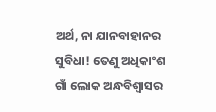ଅର୍ଥ, ନା ଯାନବାହାନର ସୁବିଧା! ତେଣୁ ଅଧିକାଂଶ ଗାଁ ଲୋକ ଅନ୍ଧବିଶ୍ୱାସର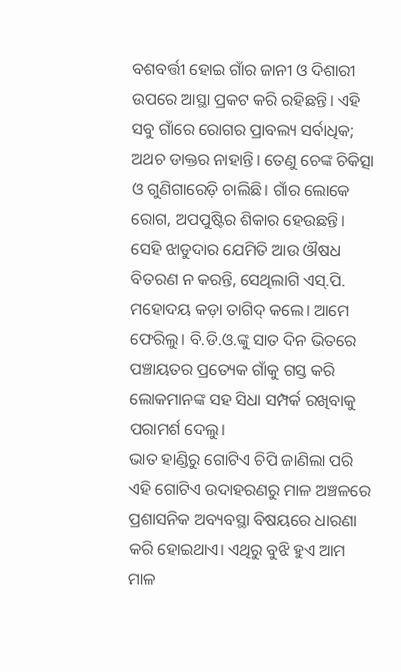ବଶବର୍ତ୍ତୀ ହୋଇ ଗାଁର ଜାନୀ ଓ ଦିଶାରୀ ଉପରେ ଆସ୍ଥା ପ୍ରକଟ କରି ରହିଛନ୍ତି। ଏହି ସବୁ ଗାଁରେ ରୋଗର ପ୍ରାବଲ୍ୟ ସର୍ବାଧିକ; ଅଥଚ ଡାକ୍ତର ନାହାନ୍ତି। ତେଣୁ ଚେଙ୍କ ଚିକିତ୍ସା ଓ ଗୁଣିଗାରେଡ଼ି ଚାଲିଛି। ଗାଁର ଲୋକେ ରୋଗ, ଅପପୁଷ୍ଟିର ଶିକାର ହେଉଛନ୍ତି। ସେହି ଝାଡୁଦାର ଯେମିତି ଆଉ ଔଷଧ ବିତରଣ ନ କରନ୍ତି, ସେଥିଲାଗି ଏସ୍.ପି. ମହୋଦୟ କଡ଼ା ତାଗିଦ୍ କଲେ। ଆମେ ଫେରିଲୁ। ବି.ଡି.ଓ.ଙ୍କୁ ସାତ ଦିନ ଭିତରେ ପଞ୍ଚାୟତର ପ୍ରତ୍ୟେକ ଗାଁକୁ ଗସ୍ତ କରି ଲୋକମାନଙ୍କ ସହ ସିଧା ସମ୍ପର୍କ ରଖିବାକୁ ପରାମର୍ଶ ଦେଲୁ।
ଭାତ ହାଣ୍ଡିରୁ ଗୋଟିଏ ଚିପି ଜାଣିଲା ପରି ଏହି ଗୋଟିଏ ଉଦାହରଣରୁ ମାଳ ଅଞ୍ଚଳରେ ପ୍ରଶାସନିକ ଅବ୍ୟବସ୍ଥା ବିଷୟରେ ଧାରଣା କରି ହୋଇଥାଏ। ଏଥିରୁ ବୁଝି ହୁଏ ଆମ ମାଳ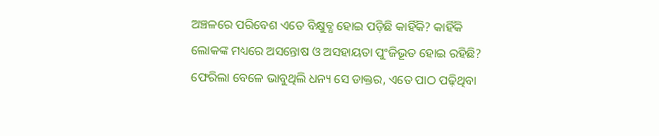ଅଞ୍ଚଳରେ ପରିବେଶ ଏତେ ବିକ୍ଷୁବ୍ଧ ହୋଇ ପଡ଼ିଛି କାହିଁକି? କାହିଁକି ଲୋକଙ୍କ ମଧ୍ୟରେ ଅସନ୍ତୋଷ ଓ ଅସହାୟତା ପୁଂଜିଭୂତ ହୋଇ ରହିଛି? ଫେରିଲା ବେଳେ ଭାବୁଥିଲି ଧନ୍ୟ ସେ ଡାକ୍ତର, ଏତେ ପାଠ ପଢ଼ିଥିବା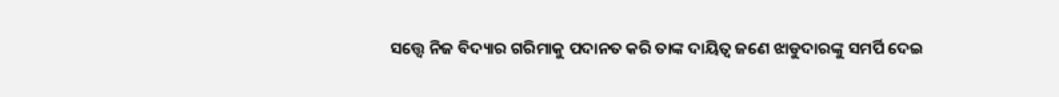ସତ୍ତ୍ବେ ନିଜ ବିଦ୍ୟାର ଗରିମାକୁ ପଦାନତ କରି ତାଙ୍କ ଦାୟିତ୍ବ ଜଣେ ଝାଡୁଦାରଙ୍କୁ ସମର୍ପି ଦେଇ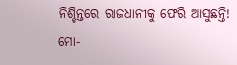ନିଶ୍ଚିନ୍ତରେ ରାଜଧାନୀକୁ ଫେରି ଆସୁଛନ୍ତି!
ମୋ-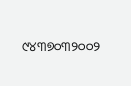୯୪୩୭୦୩୨୦୦୨